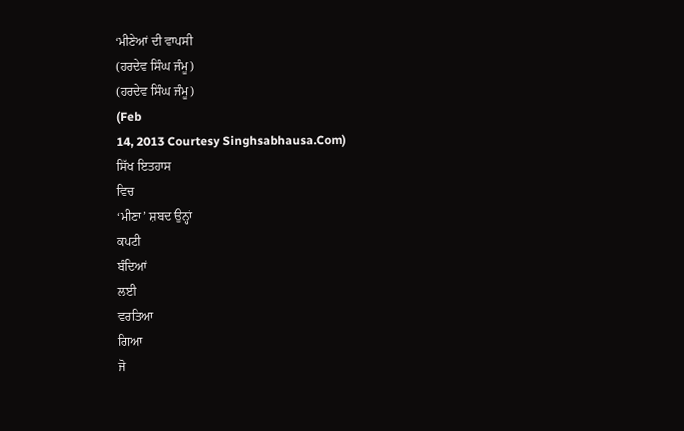‘ਮੀਣੇਆਂ ਦੀ ਵਾਪਸੀ
(ਹਰਦੇਵ ਸਿੰਘ ਜੰਮੂ)
(ਹਰਦੇਵ ਸਿੰਘ ਜੰਮੂ)
(Feb
14, 2013 Courtesy Singhsabhausa.Com)
ਸਿੱਖ ਇਤਹਾਸ
ਵਿਚ
‘ਮੀਣਾ’ ਸ਼ਬਦ ਉਨ੍ਹਾਂ
ਕਪਟੀ
ਬੰਦਿਆਂ
ਲਈ
ਵਰਤਿਆ
ਗਿਆ
ਜੋ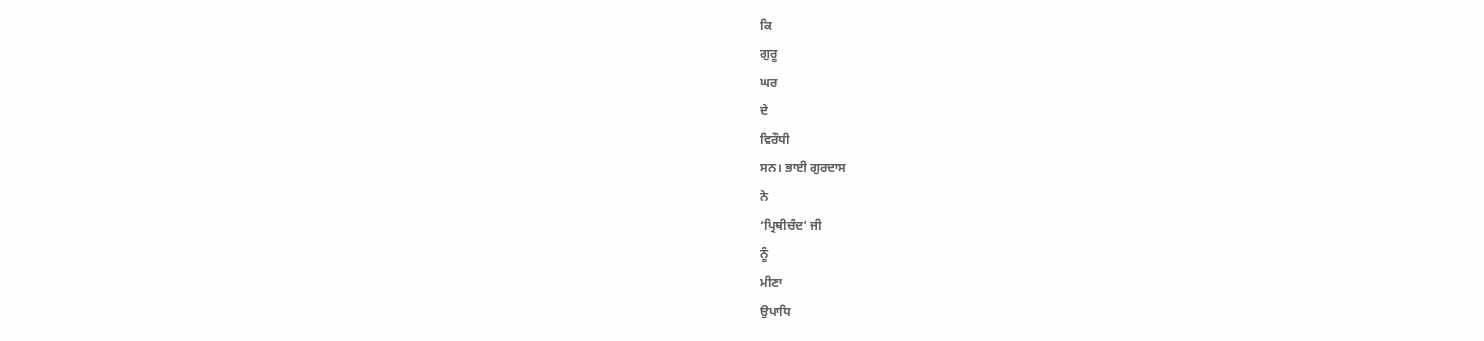ਕਿ
ਗੁਰੂ
ਘਰ
ਦੇ
ਵਿਰੌਧੀ
ਸਨ। ਭਾਈ ਗੁਰਦਾਸ
ਨੇ
‘ਪ੍ਰਿਥੀਚੰਦ’ ਜੀ
ਨੂੰ
ਮੀਣਾ
ਉਪਾਧਿ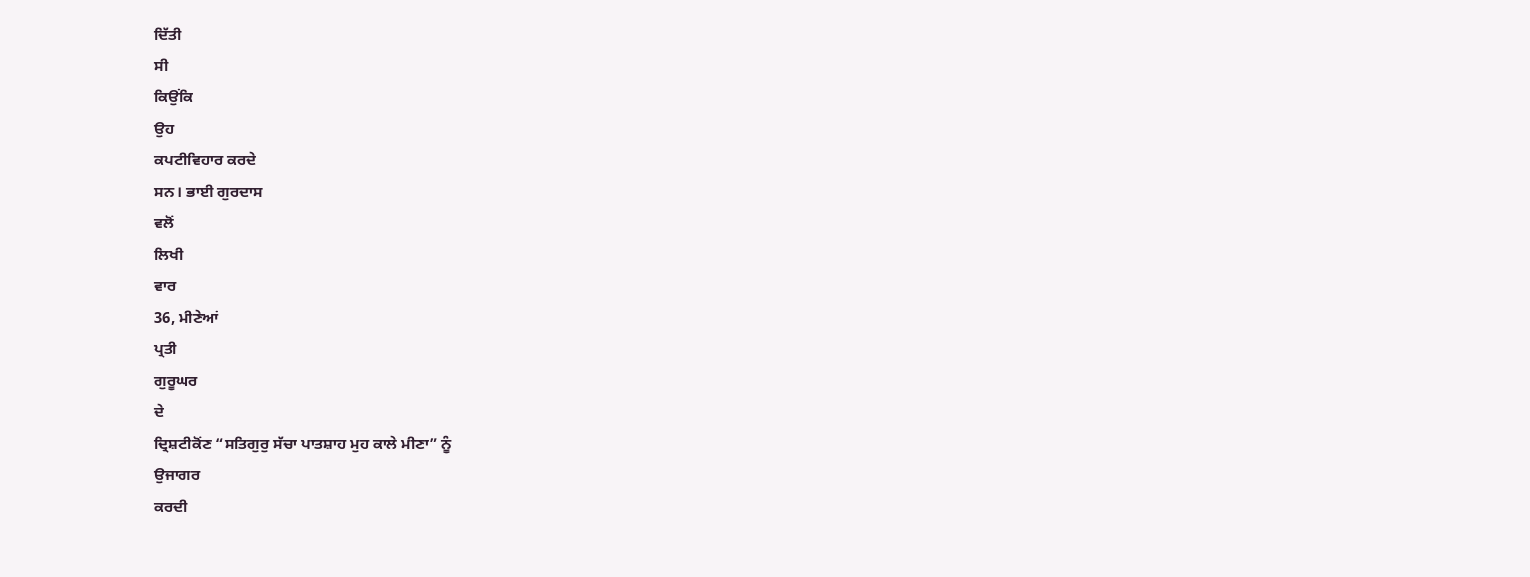ਦਿੱਤੀ
ਸੀ
ਕਿਉਂਕਿ
ਉਹ
ਕਪਟੀਵਿਹਾਰ ਕਰਦੇ
ਸਨ। ਭਾਈ ਗੁਰਦਾਸ
ਵਲੋਂ
ਲਿਖੀ
ਵਾਰ
36, ਮੀਣੇਆਂ
ਪ੍ਰਤੀ
ਗੁਰੂਘਰ
ਦੇ
ਦ੍ਰਿਸ਼ਟੀਕੋਂਣ “ਸਤਿਗੁਰੁ ਸੱਚਾ ਪਾਤਸ਼ਾਹ ਮੁਹ ਕਾਲੇ ਮੀਣਾ” ਨੂੰ
ਉਜਾਗਰ
ਕਰਦੀ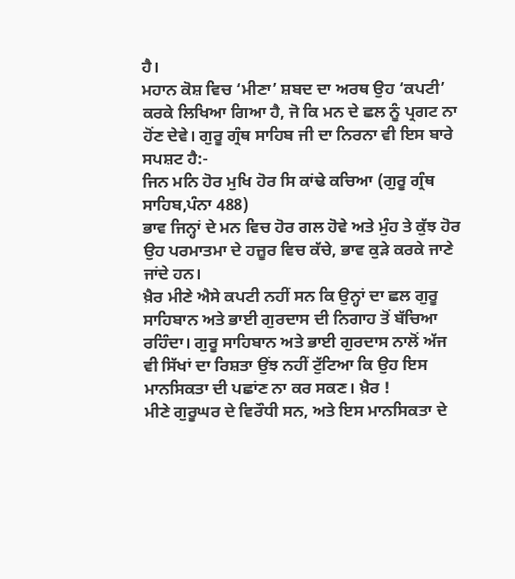ਹੈ।
ਮਹਾਨ ਕੋਸ਼ ਵਿਚ ‘ਮੀਣਾ’ ਸ਼ਬਦ ਦਾ ਅਰਥ ਉਹ ‘ਕਪਟੀ’ ਕਰਕੇ ਲਿਖਿਆ ਗਿਆ ਹੈ, ਜੋ ਕਿ ਮਨ ਦੇ ਛਲ ਨੂੰ ਪ੍ਰਗਟ ਨਾ ਹੋਂਣ ਦੇਵੇ। ਗੁਰੂ ਗ੍ਰੰਥ ਸਾਹਿਬ ਜੀ ਦਾ ਨਿਰਨਾ ਵੀ ਇਸ ਬਾਰੇ ਸਪਸ਼ਟ ਹੈ:-
ਜਿਨ ਮਨਿ ਹੋਰ ਮੁਖਿ ਹੋਰ ਸਿ ਕਾਂਢੇ ਕਚਿਆ (ਗੁਰੂ ਗ੍ਰੰਥ ਸਾਹਿਬ,ਪੰਨਾ 488)
ਭਾਵ ਜਿਨ੍ਹਾਂ ਦੇ ਮਨ ਵਿਚ ਹੋਰ ਗਲ ਹੋਵੇ ਅਤੇ ਮੁੰਹ ਤੇ ਕੁੱਝ ਹੋਰ ਉਹ ਪਰਮਾਤਮਾ ਦੇ ਹਜ਼ੂਰ ਵਿਚ ਕੱਚੇ, ਭਾਵ ਕੁੜੇ ਕਰਕੇ ਜਾਣੇ ਜਾਂਦੇ ਹਨ।
ਖ਼ੈਰ ਮੀਣੇ ਐਸੇ ਕਪਟੀ ਨਹੀਂ ਸਨ ਕਿ ਉਨ੍ਹਾਂ ਦਾ ਛਲ ਗੁਰੂ ਸਾਹਿਬਾਨ ਅਤੇ ਭਾਈ ਗੁਰਦਾਸ ਦੀ ਨਿਗਾਹ ਤੋਂ ਬੱਚਿਆ ਰਹਿੰਦਾ। ਗੁਰੂ ਸਾਹਿਬਾਨ ਅਤੇ ਭਾਈ ਗੁਰਦਾਸ ਨਾਲੋਂ ਅੱਜ ਵੀ ਸਿੱਖਾਂ ਦਾ ਰਿਸ਼ਤਾ ਉਂਝ ਨਹੀਂ ਟੁੱਟਿਆ ਕਿ ਉਹ ਇਸ ਮਾਨਸਿਕਤਾ ਦੀ ਪਛਾਂਣ ਨਾ ਕਰ ਸਕਣ। ਖ਼ੈਰ !
ਮੀਣੇ ਗੁਰੂਘਰ ਦੇ ਵਿਰੌਧੀ ਸਨ, ਅਤੇ ਇਸ ਮਾਨਸਿਕਤਾ ਦੇ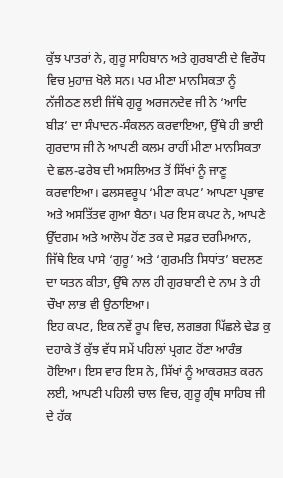ਕੁੱਝ ਪਾਤਰਾਂ ਨੇ, ਗੁਰੂ ਸਾਹਿਬਾਨ ਅਤੇ ਗੁਰਬਾਣੀ ਦੇ ਵਿਰੌਧ ਵਿਚ ਮੁਹਾਜ਼ ਖੋਲੇ ਸਨ। ਪਰ ਮੀਣਾ ਮਾਨਸਿਕਤਾ ਨੂੰ ਨੱਜੀਠਣ ਲਈ ਜਿੱਥੇ ਗੁਰੂ ਅਰਜਨਦੇਵ ਜੀ ਨੇ ‘ਆਦਿ ਬੀੜ’ ਦਾ ਸੰਪਾਦਨ-ਸੰਕਲਨ ਕਰਵਾਇਆ, ਉੱਥੇ ਹੀ ਭਾਈ ਗੁਰਦਾਸ ਜੀ ਨੇ ਆਪਣੀ ਕਲਮ ਰਾਹੀਂ ਮੀਣਾ ਮਾਨਸਿਕਤਾ ਦੇ ਛਲ-ਫਰੇਬ ਦੀ ਅਸਲਿਅਤ ਤੋਂ ਸਿੱਖਾਂ ਨੂੰ ਜਾਣੂ ਕਰਵਾਇਆ। ਫਲਸਵਰੂਪ ‘ਮੀਣਾ ਕਪਟ’ ਆਪਣਾ ਪ੍ਰਭਾਵ ਅਤੇ ਅਸਤਿੱਤਵ ਗੁਆ ਬੈਠਾ। ਪਰ ਇਸ ਕਪਟ ਨੇ, ਆਪਣੇ ਉੱਦਗਮ ਅਤੇ ਆਲੋਪ ਹੋਂਣ ਤਕ ਦੇ ਸਫ਼ਰ ਦਰਮਿਆਨ, ਜਿੱਥੇ ਇਕ ਪਾਸੇ ‘ਗੁਰੂ’ ਅਤੇ ‘ਗੁਰਮਤਿ ਸਿਧਾਂਤ’ ਬਦਲਣ ਦਾ ਯਤਨ ਕੀਤਾ, ਉੱਥੇ ਨਾਲ ਹੀ ਗੁਰਬਾਣੀ ਦੇ ਨਾਮ ਤੇ ਹੀ ਚੌਖਾ ਲਾਭ ਵੀ ਉਠਾਇਆ।
ਇਹ ਕਪਟ, ਇਕ ਨਵੇਂ ਰੂਪ ਵਿਚ, ਲਗਭਗ ਪਿੱਛਲੇ ਢੇਡ ਕੁ ਦਹਾਕੇ ਤੋਂ ਕੁੱਝ ਵੱਧ ਸਮੇਂ ਪਹਿਲਾਂ ਪ੍ਰਗਟ ਹੋਂਣਾ ਆਰੰਭ ਹੋਇਆ। ਇਸ ਵਾਰ ਇਸ ਨੇ, ਸਿੱਖਾਂ ਨੂੰ ਆਕਰਸ਼ਤ ਕਰਨ ਲਈ, ਆਪਣੀ ਪਹਿਲੀ ਚਾਲ ਵਿਚ, ਗੁਰੂ ਗ੍ਰੰਥ ਸਾਹਿਬ ਜੀ ਦੇ ਹੱਕ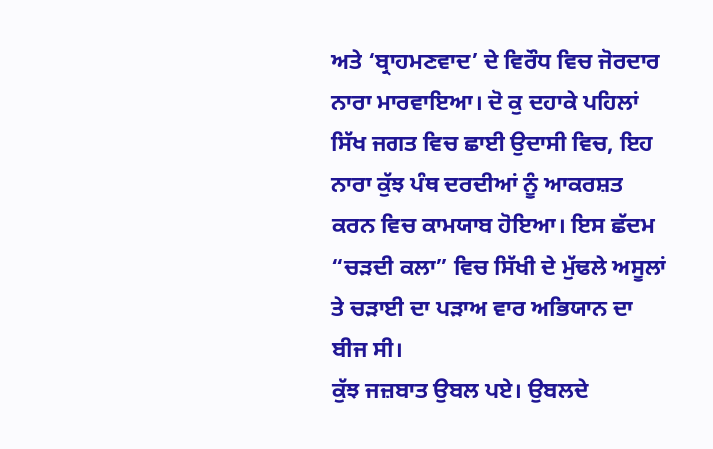ਅਤੇ ‘ਬ੍ਰਾਹਮਣਵਾਦ’ ਦੇ ਵਿਰੌਧ ਵਿਚ ਜੋਰਦਾਰ ਨਾਰਾ ਮਾਰਵਾਇਆ। ਦੋ ਕੁ ਦਹਾਕੇ ਪਹਿਲਾਂ ਸਿੱਖ ਜਗਤ ਵਿਚ ਛਾਈ ਉਦਾਸੀ ਵਿਚ, ਇਹ ਨਾਰਾ ਕੁੱਝ ਪੰਥ ਦਰਦੀਆਂ ਨੂੰ ਆਕਰਸ਼ਤ ਕਰਨ ਵਿਚ ਕਾਮਯਾਬ ਹੋਇਆ। ਇਸ ਛੱਦਮ “ਚੜਦੀ ਕਲਾ” ਵਿਚ ਸਿੱਖੀ ਦੇ ਮੁੱਢਲੇ ਅਸੂਲਾਂ ਤੇ ਚੜਾਈ ਦਾ ਪੜਾਅ ਵਾਰ ਅਭਿਯਾਨ ਦਾ ਬੀਜ ਸੀ।
ਕੁੱਝ ਜਜ਼ਬਾਤ ਉਬਲ ਪਏ। ਉਬਲਦੇ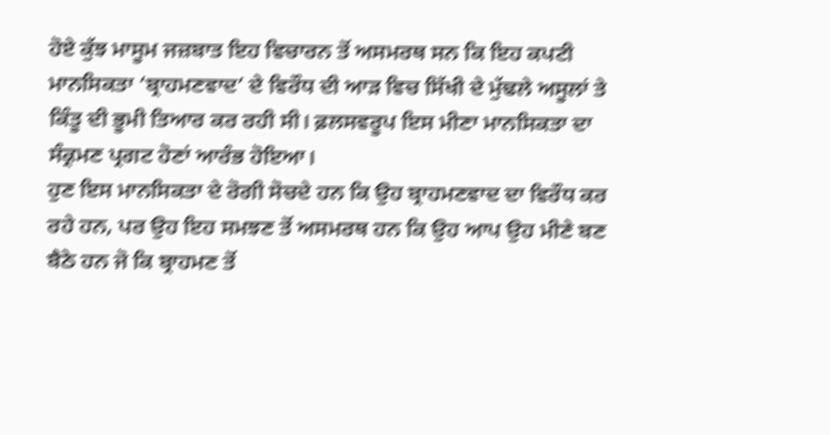ਹੋਏ ਕੁੱਝ ਮਾਸੂਮ ਜਜ਼ਬਾਤ ਇਹ ਵਿਚਾਰਨ ਤੋਂ ਅਸਮਰਥ ਸਨ ਕਿ ਇਹ ਕਪਟੀ ਮਾਨਸਿਕਤਾ ‘ਬ੍ਰਾਹਮਣਵਾਦ’ ਦੇ ਵਿਰੌਧ ਦੀ ਆੜ ਵਿਚ ਸਿੱਖੀ ਦੇ ਮੁੱਢਲੇ ਅਸੂਲਾਂ ਤੇ ਕਿੰਤੂ ਦੀ ਭੂਮੀ ਤਿਆਰ ਕਰ ਰਹੀ ਸੀ। ਫ਼ਲਸਵਰੂਪ ਇਸ ਮੀਣਾ ਮਾਨਸਿਕਤਾ ਦਾ ਸੰਕ੍ਰਮਣ ਪ੍ਰਗਟ ਹੋਣਾਂ ਆਰੰਭ ਹੋਇਆ।
ਹੁਣ ਇਸ ਮਾਨਸਿਕਤਾ ਦੇ ਰੋਗੀ ਸੋਚਦੇ ਹਨ ਕਿ ਉਹ ਬ੍ਰਾਹਮਣਵਾਦ ਦਾ ਵਿਰੌਧ ਕਰ ਰਹੇ ਹਨ, ਪਰ ਉਹ ਇਹ ਸਮਝਣ ਤੋਂ ਅਸਮਰਥ ਹਨ ਕਿ ਉਹ ਆਪ ਉਹ ਮੀਣੇ ਬਣ ਬੈਠੇ ਹਨ ਜੋ ਕਿ ਬ੍ਰਾਹਮਣ ਤੋਂ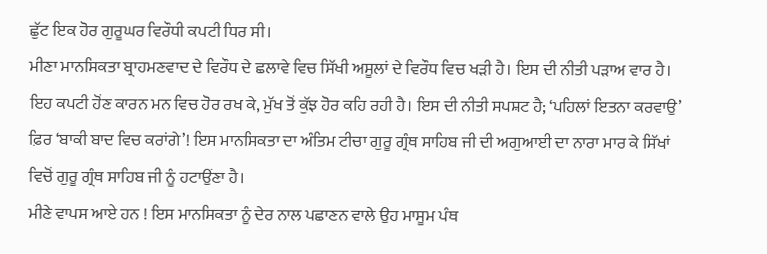ਛੁੱਟ ਇਕ ਹੋਰ ਗੁਰੂਘਰ ਵਿਰੌਧੀ ਕਪਟੀ ਧਿਰ ਸੀ।
ਮੀਣਾ ਮਾਨਸਿਕਤਾ ਬ੍ਰਾਹਮਣਵਾਦ ਦੇ ਵਿਰੌਧ ਦੇ ਛਲਾਵੇ ਵਿਚ ਸਿੱਖੀ ਅਸੂਲਾਂ ਦੇ ਵਿਰੌਧ ਵਿਚ ਖੜੀ ਹੈ। ਇਸ ਦੀ ਨੀਤੀ ਪੜਾਅ ਵਾਰ ਹੈ। ਇਹ ਕਪਟੀ ਹੋਂਣ ਕਾਰਨ ਮਨ ਵਿਚ ਹੋਰ ਰਖ ਕੇ, ਮੁੱਖ ਤੋਂ ਕੁੱਝ ਹੋਰ ਕਹਿ ਰਹੀ ਹੈ। ਇਸ ਦੀ ਨੀਤੀ ਸਪਸ਼ਟ ਹੈ; ‘ਪਹਿਲਾਂ ਇਤਨਾ ਕਰਵਾਉ’ ਫ਼ਿਰ ‘ਬਾਕੀ ਬਾਦ ਵਿਚ ਕਰਾਂਗੇ’! ਇਸ ਮਾਨਸਿਕਤਾ ਦਾ ਅੰਤਿਮ ਟੀਚਾ ਗੁਰੂ ਗ੍ਰੰਥ ਸਾਹਿਬ ਜੀ ਦੀ ਅਗੁਆਈ ਦਾ ਨਾਰਾ ਮਾਰ ਕੇ ਸਿੱਖਾਂ ਵਿਚੋਂ ਗੁਰੂ ਗ੍ਰੰਥ ਸਾਹਿਬ ਜੀ ਨੂੰ ਹਟਾਉਂਣਾ ਹੈ।
ਮੀਣੇ ਵਾਪਸ ਆਏ ਹਨ ! ਇਸ ਮਾਨਸਿਕਤਾ ਨੂੰ ਦੇਰ ਨਾਲ ਪਛਾਣਨ ਵਾਲੇ ਉਹ ਮਾਸੂਮ ਪੰਥ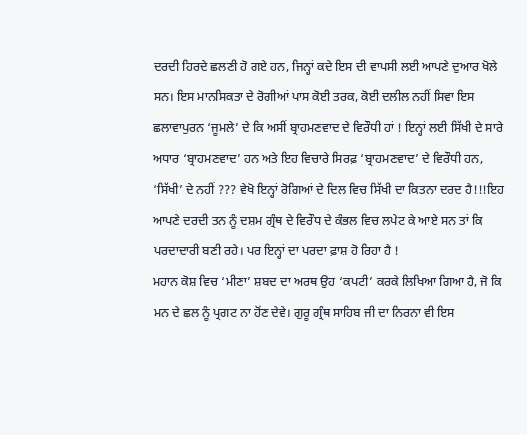ਦਰਦੀ ਹਿਰਦੇ ਛਲਣੀ ਹੋ ਗਏ ਹਨ, ਜਿਨ੍ਹਾਂ ਕਦੇ ਇਸ ਦੀ ਵਾਪਸੀ ਲਈ ਆਪਣੇ ਦੁਆਰ ਖੋਲੇ ਸਨ। ਇਸ ਮਾਨਸਿਕਤਾ ਦੇ ਰੋਗੀਆਂ ਪਾਸ ਕੋਈ ਤਰਕ, ਕੋਈ ਦਲੀਲ ਨਹੀਂ ਸਿਵਾ ਇਸ ਛਲਾਵਾਪੁਰਨ ‘ਜੂਮਲੇ’ ਦੇ ਕਿ ਅਸੀਂ ਬ੍ਰਾਹਮਣਵਾਦ ਦੇ ਵਿਰੌਧੀ ਹਾਂ ! ਇਨ੍ਹਾਂ ਲਈ ਸਿੱਖੀ ਦੇ ਸਾਰੇ ਅਧਾਰ ‘ਬ੍ਰਾਹਮਣਵਾਦ’ ਹਨ ਅਤੇ ਇਹ ਵਿਚਾਰੇ ਸਿਰਫ਼ ‘ਬ੍ਰਾਹਮਣਵਾਦ’ ਦੇ ਵਿਰੌਧੀ ਹਨ, ‘ਸਿੱਖੀ’ ਦੇ ਨਹੀਂ ??? ਵੇਖੋ ਇਨ੍ਹਾਂ ਰੋਗਿਆਂ ਦੇ ਦਿਲ ਵਿਚ ਸਿੱਖੀ ਦਾ ਕਿਤਨਾ ਦਰਦ ਹੈ!!!ਇਹ ਆਪਣੇ ਦਰਦੀ ਤਨ ਨੂੰ ਦਸ਼ਮ ਗ੍ਰੰਥ ਦੇ ਵਿਰੌਧ ਦੇ ਕੰਭਲ ਵਿਚ ਲਪੇਟ ਕੇ ਆਏ ਸਨ ਤਾਂ ਕਿ ਪਰਦਾਦਾਰੀ ਬਣੀ ਰਹੇ। ਪਰ ਇਨ੍ਹਾਂ ਦਾ ਪਰਦਾ ਫ਼ਾਸ਼ ਹੋ ਰਿਹਾ ਹੈ !
ਮਹਾਨ ਕੋਸ਼ ਵਿਚ ‘ਮੀਣਾ’ ਸ਼ਬਦ ਦਾ ਅਰਥ ਉਹ ‘ਕਪਟੀ’ ਕਰਕੇ ਲਿਖਿਆ ਗਿਆ ਹੈ, ਜੋ ਕਿ ਮਨ ਦੇ ਛਲ ਨੂੰ ਪ੍ਰਗਟ ਨਾ ਹੋਂਣ ਦੇਵੇ। ਗੁਰੂ ਗ੍ਰੰਥ ਸਾਹਿਬ ਜੀ ਦਾ ਨਿਰਨਾ ਵੀ ਇਸ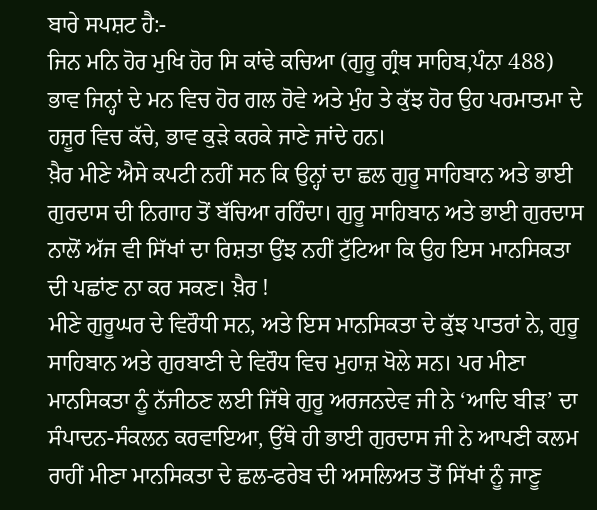ਬਾਰੇ ਸਪਸ਼ਟ ਹੈ:-
ਜਿਨ ਮਨਿ ਹੋਰ ਮੁਖਿ ਹੋਰ ਸਿ ਕਾਂਢੇ ਕਚਿਆ (ਗੁਰੂ ਗ੍ਰੰਥ ਸਾਹਿਬ,ਪੰਨਾ 488)
ਭਾਵ ਜਿਨ੍ਹਾਂ ਦੇ ਮਨ ਵਿਚ ਹੋਰ ਗਲ ਹੋਵੇ ਅਤੇ ਮੁੰਹ ਤੇ ਕੁੱਝ ਹੋਰ ਉਹ ਪਰਮਾਤਮਾ ਦੇ ਹਜ਼ੂਰ ਵਿਚ ਕੱਚੇ, ਭਾਵ ਕੁੜੇ ਕਰਕੇ ਜਾਣੇ ਜਾਂਦੇ ਹਨ।
ਖ਼ੈਰ ਮੀਣੇ ਐਸੇ ਕਪਟੀ ਨਹੀਂ ਸਨ ਕਿ ਉਨ੍ਹਾਂ ਦਾ ਛਲ ਗੁਰੂ ਸਾਹਿਬਾਨ ਅਤੇ ਭਾਈ ਗੁਰਦਾਸ ਦੀ ਨਿਗਾਹ ਤੋਂ ਬੱਚਿਆ ਰਹਿੰਦਾ। ਗੁਰੂ ਸਾਹਿਬਾਨ ਅਤੇ ਭਾਈ ਗੁਰਦਾਸ ਨਾਲੋਂ ਅੱਜ ਵੀ ਸਿੱਖਾਂ ਦਾ ਰਿਸ਼ਤਾ ਉਂਝ ਨਹੀਂ ਟੁੱਟਿਆ ਕਿ ਉਹ ਇਸ ਮਾਨਸਿਕਤਾ ਦੀ ਪਛਾਂਣ ਨਾ ਕਰ ਸਕਣ। ਖ਼ੈਰ !
ਮੀਣੇ ਗੁਰੂਘਰ ਦੇ ਵਿਰੌਧੀ ਸਨ, ਅਤੇ ਇਸ ਮਾਨਸਿਕਤਾ ਦੇ ਕੁੱਝ ਪਾਤਰਾਂ ਨੇ, ਗੁਰੂ ਸਾਹਿਬਾਨ ਅਤੇ ਗੁਰਬਾਣੀ ਦੇ ਵਿਰੌਧ ਵਿਚ ਮੁਹਾਜ਼ ਖੋਲੇ ਸਨ। ਪਰ ਮੀਣਾ ਮਾਨਸਿਕਤਾ ਨੂੰ ਨੱਜੀਠਣ ਲਈ ਜਿੱਥੇ ਗੁਰੂ ਅਰਜਨਦੇਵ ਜੀ ਨੇ ‘ਆਦਿ ਬੀੜ’ ਦਾ ਸੰਪਾਦਨ-ਸੰਕਲਨ ਕਰਵਾਇਆ, ਉੱਥੇ ਹੀ ਭਾਈ ਗੁਰਦਾਸ ਜੀ ਨੇ ਆਪਣੀ ਕਲਮ ਰਾਹੀਂ ਮੀਣਾ ਮਾਨਸਿਕਤਾ ਦੇ ਛਲ-ਫਰੇਬ ਦੀ ਅਸਲਿਅਤ ਤੋਂ ਸਿੱਖਾਂ ਨੂੰ ਜਾਣੂ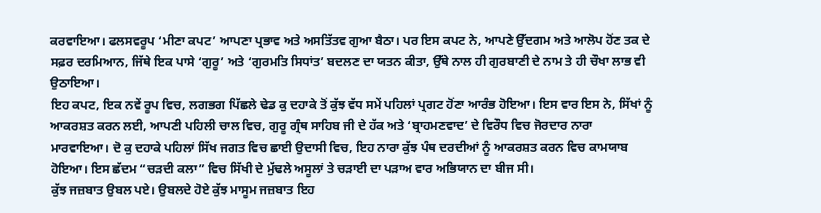ਕਰਵਾਇਆ। ਫਲਸਵਰੂਪ ‘ਮੀਣਾ ਕਪਟ’ ਆਪਣਾ ਪ੍ਰਭਾਵ ਅਤੇ ਅਸਤਿੱਤਵ ਗੁਆ ਬੈਠਾ। ਪਰ ਇਸ ਕਪਟ ਨੇ, ਆਪਣੇ ਉੱਦਗਮ ਅਤੇ ਆਲੋਪ ਹੋਂਣ ਤਕ ਦੇ ਸਫ਼ਰ ਦਰਮਿਆਨ, ਜਿੱਥੇ ਇਕ ਪਾਸੇ ‘ਗੁਰੂ’ ਅਤੇ ‘ਗੁਰਮਤਿ ਸਿਧਾਂਤ’ ਬਦਲਣ ਦਾ ਯਤਨ ਕੀਤਾ, ਉੱਥੇ ਨਾਲ ਹੀ ਗੁਰਬਾਣੀ ਦੇ ਨਾਮ ਤੇ ਹੀ ਚੌਖਾ ਲਾਭ ਵੀ ਉਠਾਇਆ।
ਇਹ ਕਪਟ, ਇਕ ਨਵੇਂ ਰੂਪ ਵਿਚ, ਲਗਭਗ ਪਿੱਛਲੇ ਢੇਡ ਕੁ ਦਹਾਕੇ ਤੋਂ ਕੁੱਝ ਵੱਧ ਸਮੇਂ ਪਹਿਲਾਂ ਪ੍ਰਗਟ ਹੋਂਣਾ ਆਰੰਭ ਹੋਇਆ। ਇਸ ਵਾਰ ਇਸ ਨੇ, ਸਿੱਖਾਂ ਨੂੰ ਆਕਰਸ਼ਤ ਕਰਨ ਲਈ, ਆਪਣੀ ਪਹਿਲੀ ਚਾਲ ਵਿਚ, ਗੁਰੂ ਗ੍ਰੰਥ ਸਾਹਿਬ ਜੀ ਦੇ ਹੱਕ ਅਤੇ ‘ਬ੍ਰਾਹਮਣਵਾਦ’ ਦੇ ਵਿਰੌਧ ਵਿਚ ਜੋਰਦਾਰ ਨਾਰਾ ਮਾਰਵਾਇਆ। ਦੋ ਕੁ ਦਹਾਕੇ ਪਹਿਲਾਂ ਸਿੱਖ ਜਗਤ ਵਿਚ ਛਾਈ ਉਦਾਸੀ ਵਿਚ, ਇਹ ਨਾਰਾ ਕੁੱਝ ਪੰਥ ਦਰਦੀਆਂ ਨੂੰ ਆਕਰਸ਼ਤ ਕਰਨ ਵਿਚ ਕਾਮਯਾਬ ਹੋਇਆ। ਇਸ ਛੱਦਮ “ਚੜਦੀ ਕਲਾ” ਵਿਚ ਸਿੱਖੀ ਦੇ ਮੁੱਢਲੇ ਅਸੂਲਾਂ ਤੇ ਚੜਾਈ ਦਾ ਪੜਾਅ ਵਾਰ ਅਭਿਯਾਨ ਦਾ ਬੀਜ ਸੀ।
ਕੁੱਝ ਜਜ਼ਬਾਤ ਉਬਲ ਪਏ। ਉਬਲਦੇ ਹੋਏ ਕੁੱਝ ਮਾਸੂਮ ਜਜ਼ਬਾਤ ਇਹ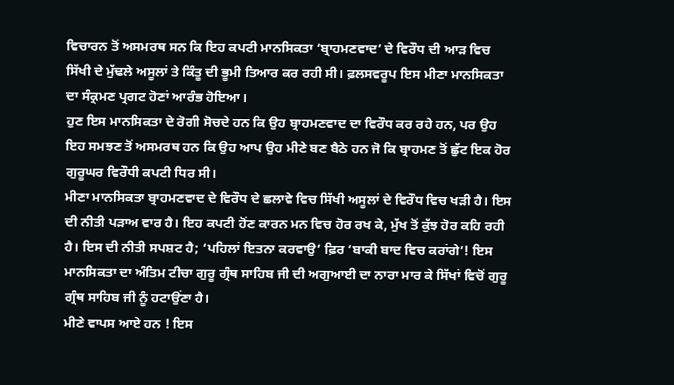ਵਿਚਾਰਨ ਤੋਂ ਅਸਮਰਥ ਸਨ ਕਿ ਇਹ ਕਪਟੀ ਮਾਨਸਿਕਤਾ ‘ਬ੍ਰਾਹਮਣਵਾਦ’ ਦੇ ਵਿਰੌਧ ਦੀ ਆੜ ਵਿਚ ਸਿੱਖੀ ਦੇ ਮੁੱਢਲੇ ਅਸੂਲਾਂ ਤੇ ਕਿੰਤੂ ਦੀ ਭੂਮੀ ਤਿਆਰ ਕਰ ਰਹੀ ਸੀ। ਫ਼ਲਸਵਰੂਪ ਇਸ ਮੀਣਾ ਮਾਨਸਿਕਤਾ ਦਾ ਸੰਕ੍ਰਮਣ ਪ੍ਰਗਟ ਹੋਣਾਂ ਆਰੰਭ ਹੋਇਆ।
ਹੁਣ ਇਸ ਮਾਨਸਿਕਤਾ ਦੇ ਰੋਗੀ ਸੋਚਦੇ ਹਨ ਕਿ ਉਹ ਬ੍ਰਾਹਮਣਵਾਦ ਦਾ ਵਿਰੌਧ ਕਰ ਰਹੇ ਹਨ, ਪਰ ਉਹ ਇਹ ਸਮਝਣ ਤੋਂ ਅਸਮਰਥ ਹਨ ਕਿ ਉਹ ਆਪ ਉਹ ਮੀਣੇ ਬਣ ਬੈਠੇ ਹਨ ਜੋ ਕਿ ਬ੍ਰਾਹਮਣ ਤੋਂ ਛੁੱਟ ਇਕ ਹੋਰ ਗੁਰੂਘਰ ਵਿਰੌਧੀ ਕਪਟੀ ਧਿਰ ਸੀ।
ਮੀਣਾ ਮਾਨਸਿਕਤਾ ਬ੍ਰਾਹਮਣਵਾਦ ਦੇ ਵਿਰੌਧ ਦੇ ਛਲਾਵੇ ਵਿਚ ਸਿੱਖੀ ਅਸੂਲਾਂ ਦੇ ਵਿਰੌਧ ਵਿਚ ਖੜੀ ਹੈ। ਇਸ ਦੀ ਨੀਤੀ ਪੜਾਅ ਵਾਰ ਹੈ। ਇਹ ਕਪਟੀ ਹੋਂਣ ਕਾਰਨ ਮਨ ਵਿਚ ਹੋਰ ਰਖ ਕੇ, ਮੁੱਖ ਤੋਂ ਕੁੱਝ ਹੋਰ ਕਹਿ ਰਹੀ ਹੈ। ਇਸ ਦੀ ਨੀਤੀ ਸਪਸ਼ਟ ਹੈ; ‘ਪਹਿਲਾਂ ਇਤਨਾ ਕਰਵਾਉ’ ਫ਼ਿਰ ‘ਬਾਕੀ ਬਾਦ ਵਿਚ ਕਰਾਂਗੇ’! ਇਸ ਮਾਨਸਿਕਤਾ ਦਾ ਅੰਤਿਮ ਟੀਚਾ ਗੁਰੂ ਗ੍ਰੰਥ ਸਾਹਿਬ ਜੀ ਦੀ ਅਗੁਆਈ ਦਾ ਨਾਰਾ ਮਾਰ ਕੇ ਸਿੱਖਾਂ ਵਿਚੋਂ ਗੁਰੂ ਗ੍ਰੰਥ ਸਾਹਿਬ ਜੀ ਨੂੰ ਹਟਾਉਂਣਾ ਹੈ।
ਮੀਣੇ ਵਾਪਸ ਆਏ ਹਨ ! ਇਸ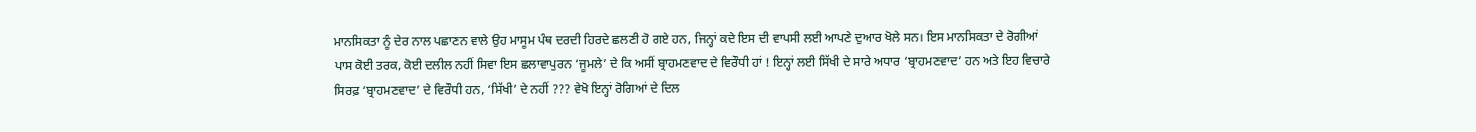ਮਾਨਸਿਕਤਾ ਨੂੰ ਦੇਰ ਨਾਲ ਪਛਾਣਨ ਵਾਲੇ ਉਹ ਮਾਸੂਮ ਪੰਥ ਦਰਦੀ ਹਿਰਦੇ ਛਲਣੀ ਹੋ ਗਏ ਹਨ, ਜਿਨ੍ਹਾਂ ਕਦੇ ਇਸ ਦੀ ਵਾਪਸੀ ਲਈ ਆਪਣੇ ਦੁਆਰ ਖੋਲੇ ਸਨ। ਇਸ ਮਾਨਸਿਕਤਾ ਦੇ ਰੋਗੀਆਂ ਪਾਸ ਕੋਈ ਤਰਕ, ਕੋਈ ਦਲੀਲ ਨਹੀਂ ਸਿਵਾ ਇਸ ਛਲਾਵਾਪੁਰਨ ‘ਜੂਮਲੇ’ ਦੇ ਕਿ ਅਸੀਂ ਬ੍ਰਾਹਮਣਵਾਦ ਦੇ ਵਿਰੌਧੀ ਹਾਂ ! ਇਨ੍ਹਾਂ ਲਈ ਸਿੱਖੀ ਦੇ ਸਾਰੇ ਅਧਾਰ ‘ਬ੍ਰਾਹਮਣਵਾਦ’ ਹਨ ਅਤੇ ਇਹ ਵਿਚਾਰੇ ਸਿਰਫ਼ ‘ਬ੍ਰਾਹਮਣਵਾਦ’ ਦੇ ਵਿਰੌਧੀ ਹਨ, ‘ਸਿੱਖੀ’ ਦੇ ਨਹੀਂ ??? ਵੇਖੋ ਇਨ੍ਹਾਂ ਰੋਗਿਆਂ ਦੇ ਦਿਲ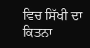ਵਿਚ ਸਿੱਖੀ ਦਾ ਕਿਤਨਾ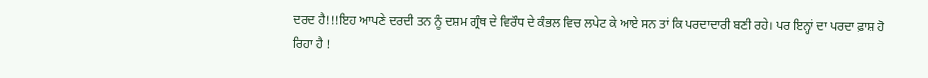ਦਰਦ ਹੈ!!!ਇਹ ਆਪਣੇ ਦਰਦੀ ਤਨ ਨੂੰ ਦਸ਼ਮ ਗ੍ਰੰਥ ਦੇ ਵਿਰੌਧ ਦੇ ਕੰਭਲ ਵਿਚ ਲਪੇਟ ਕੇ ਆਏ ਸਨ ਤਾਂ ਕਿ ਪਰਦਾਦਾਰੀ ਬਣੀ ਰਹੇ। ਪਰ ਇਨ੍ਹਾਂ ਦਾ ਪਰਦਾ ਫ਼ਾਸ਼ ਹੋ ਰਿਹਾ ਹੈ !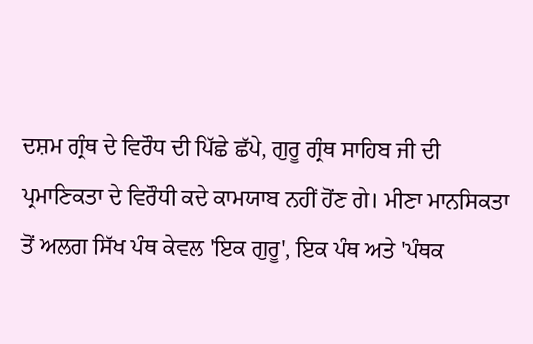ਦਸ਼ਮ ਗ੍ਰੰਥ ਦੇ ਵਿਰੌਧ ਦੀ ਪਿੱਛੇ ਛੱਪੇ, ਗੁਰੂ ਗ੍ਰੰਥ ਸਾਹਿਬ ਜੀ ਦੀ ਪ੍ਰਮਾਣਿਕਤਾ ਦੇ ਵਿਰੌਧੀ ਕਦੇ ਕਾਮਯਾਬ ਨਹੀਂ ਹੋਂਣ ਗੇ। ਮੀਣਾ ਮਾਨਸਿਕਤਾ ਤੋਂ ਅਲਗ ਸਿੱਖ ਪੰਥ ਕੇਵਲ 'ਇਕ ਗੁਰੂ', ਇਕ ਪੰਥ ਅਤੇ 'ਪੰਥਕ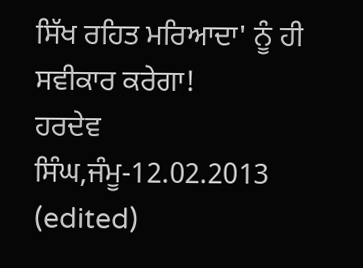ਸਿੱਖ ਰਹਿਤ ਮਰਿਆਦਾ' ਨੂੰ ਹੀ ਸਵੀਕਾਰ ਕਰੇਗਾ!
ਹਰਦੇਵ ਸਿੰਘ,ਜੰਮੂ-12.02.2013 (edited)